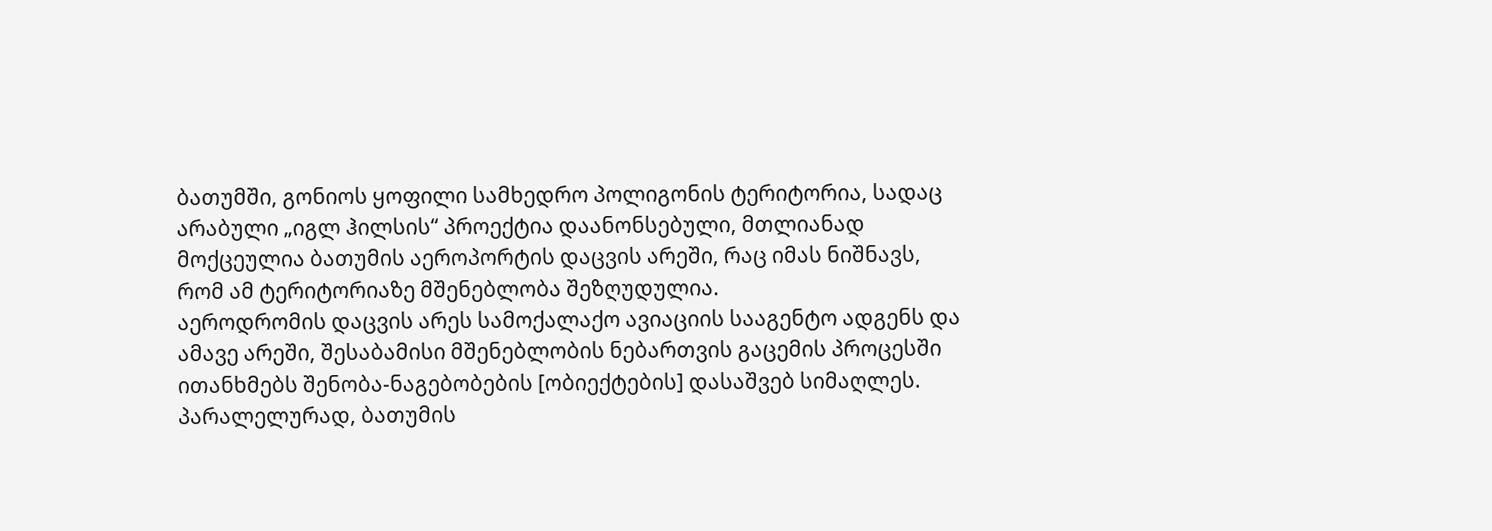ბათუმში, გონიოს ყოფილი სამხედრო პოლიგონის ტერიტორია, სადაც არაბული „იგლ ჰილსის“ პროექტია დაანონსებული, მთლიანად მოქცეულია ბათუმის აეროპორტის დაცვის არეში, რაც იმას ნიშნავს, რომ ამ ტერიტორიაზე მშენებლობა შეზღუდულია.
აეროდრომის დაცვის არეს სამოქალაქო ავიაციის სააგენტო ადგენს და ამავე არეში, შესაბამისი მშენებლობის ნებართვის გაცემის პროცესში ითანხმებს შენობა-ნაგებობების [ობიექტების] დასაშვებ სიმაღლეს.
პარალელურად, ბათუმის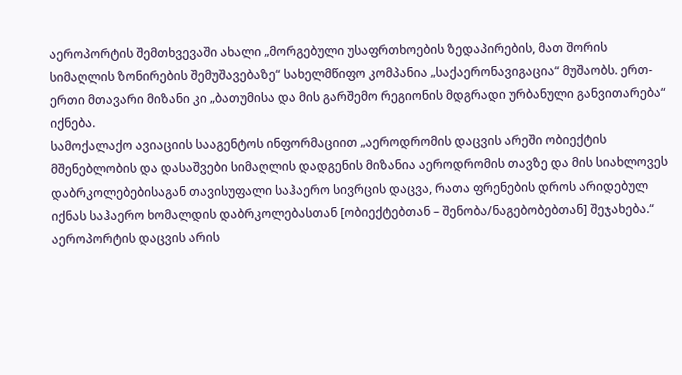აეროპორტის შემთხვევაში ახალი „მორგებული უსაფრთხოების ზედაპირების, მათ შორის სიმაღლის ზონირების შემუშავებაზე“ სახელმწიფო კომპანია „საქაერონავიგაცია“ მუშაობს. ერთ-ერთი მთავარი მიზანი კი „ბათუმისა და მის გარშემო რეგიონის მდგრადი ურბანული განვითარება“ იქნება.
სამოქალაქო ავიაციის სააგენტოს ინფორმაციით „აეროდრომის დაცვის არეში ობიექტის მშენებლობის და დასაშვები სიმაღლის დადგენის მიზანია აეროდრომის თავზე და მის სიახლოვეს დაბრკოლებებისაგან თავისუფალი საჰაერო სივრცის დაცვა, რათა ფრენების დროს არიდებულ იქნას საჰაერო ხომალდის დაბრკოლებასთან [ობიექტებთან – შენობა/ნაგებობებთან] შეჯახება.“
აეროპორტის დაცვის არის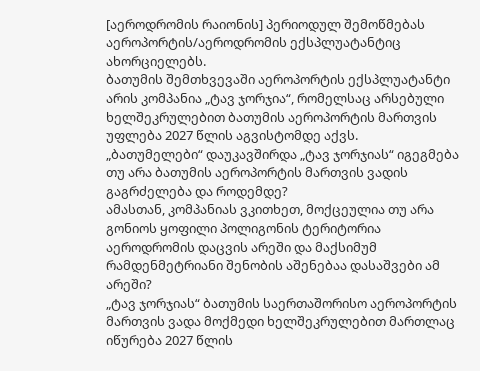[აეროდრომის რაიონის] პერიოდულ შემოწმებას აეროპორტის/აეროდრომის ექსპლუატანტიც ახორციელებს.
ბათუმის შემთხვევაში აეროპორტის ექსპლუატანტი არის კომპანია „ტავ ჯორჯია“, რომელსაც არსებული ხელშეკრულებით ბათუმის აეროპორტის მართვის უფლება 2027 წლის აგვისტომდე აქვს.
„ბათუმელები“ დაუკავშირდა „ტავ ჯორჯიას“ იგეგმება თუ არა ბათუმის აეროპორტის მართვის ვადის გაგრძელება და როდემდე?
ამასთან, კომპანიას ვკითხეთ, მოქცეულია თუ არა გონიოს ყოფილი პოლიგონის ტერიტორია აეროდრომის დაცვის არეში და მაქსიმუმ რამდენმეტრიანი შენობის აშენებაა დასაშვები ამ არეში?
„ტავ ჯორჯიას“ ბათუმის საერთაშორისო აეროპორტის მართვის ვადა მოქმედი ხელშეკრულებით მართლაც იწურება 2027 წლის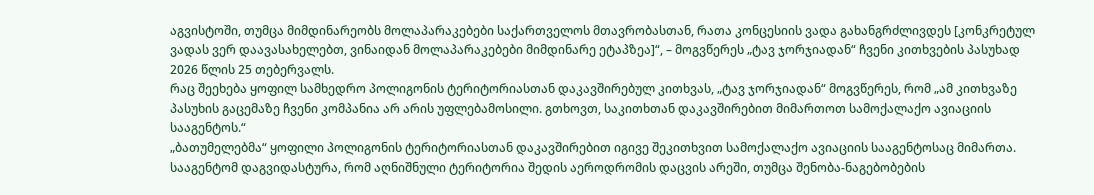აგვისტოში, თუმცა მიმდინარეობს მოლაპარაკებები საქართველოს მთავრობასთან, რათა კონცესიის ვადა გახანგრძლივდეს [კონკრეტულ ვადას ვერ დაავასახელებთ, ვინაიდან მოლაპარაკებები მიმდინარე ეტაპზეა]“, – მოგვწერეს „ტავ ჯორჯიადან“ ჩვენი კითხვების პასუხად 2026 წლის 25 თებერვალს.
რაც შეეხება ყოფილ სამხედრო პოლიგონის ტერიტორიასთან დაკავშირებულ კითხვას, „ტავ ჯორჯიადან“ მოგვწერეს, რომ „ამ კითხვაზე პასუხის გაცემაზე ჩვენი კომპანია არ არის უფლებამოსილი. გთხოვთ, საკითხთან დაკავშირებით მიმართოთ სამოქალაქო ავიაციის სააგენტოს.“
„ბათუმელებმა“ ყოფილი პოლიგონის ტერიტორიასთან დაკავშირებით იგივე შეკითხვით სამოქალაქო ავიაციის სააგენტოსაც მიმართა. სააგენტომ დაგვიდასტურა, რომ აღნიშნული ტერიტორია შედის აეროდრომის დაცვის არეში, თუმცა შენობა-ნაგებობების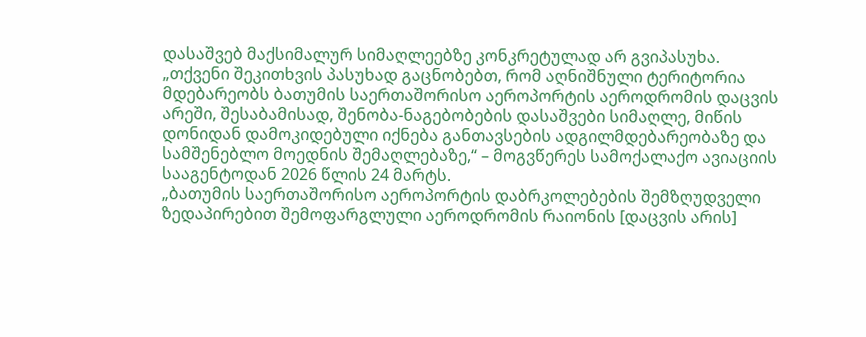დასაშვებ მაქსიმალურ სიმაღლეებზე კონკრეტულად არ გვიპასუხა.
„თქვენი შეკითხვის პასუხად გაცნობებთ, რომ აღნიშნული ტერიტორია მდებარეობს ბათუმის საერთაშორისო აეროპორტის აეროდრომის დაცვის არეში, შესაბამისად, შენობა-ნაგებობების დასაშვები სიმაღლე, მიწის დონიდან დამოკიდებული იქნება განთავსების ადგილმდებარეობაზე და სამშენებლო მოედნის შემაღლებაზე,“ – მოგვწერეს სამოქალაქო ავიაციის სააგენტოდან 2026 წლის 24 მარტს.
„ბათუმის საერთაშორისო აეროპორტის დაბრკოლებების შემზღუდველი ზედაპირებით შემოფარგლული აეროდრომის რაიონის [დაცვის არის]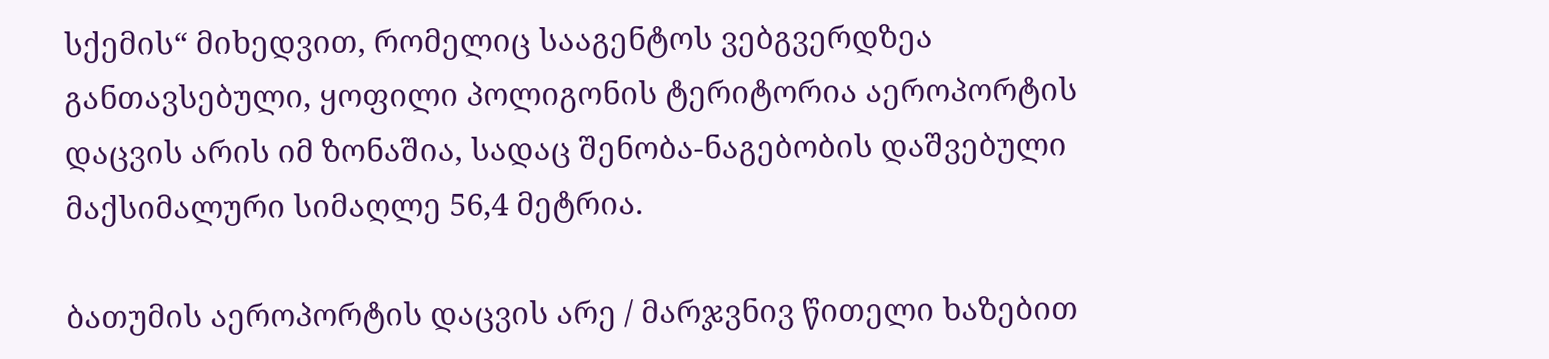სქემის“ მიხედვით, რომელიც სააგენტოს ვებგვერდზეა განთავსებული, ყოფილი პოლიგონის ტერიტორია აეროპორტის დაცვის არის იმ ზონაშია, სადაც შენობა-ნაგებობის დაშვებული მაქსიმალური სიმაღლე 56,4 მეტრია.

ბათუმის აეროპორტის დაცვის არე / მარჯვნივ წითელი ხაზებით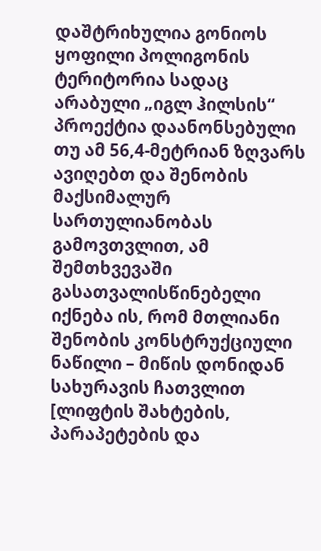დაშტრიხულია გონიოს ყოფილი პოლიგონის ტერიტორია სადაც არაბული „იგლ ჰილსის“ პროექტია დაანონსებული
თუ ამ 56,4-მეტრიან ზღვარს ავიღებთ და შენობის მაქსიმალურ სართულიანობას გამოვთვლით, ამ შემთხვევაში გასათვალისწინებელი იქნება ის, რომ მთლიანი შენობის კონსტრუქციული ნაწილი – მიწის დონიდან სახურავის ჩათვლით [ლიფტის შახტების, პარაპეტების და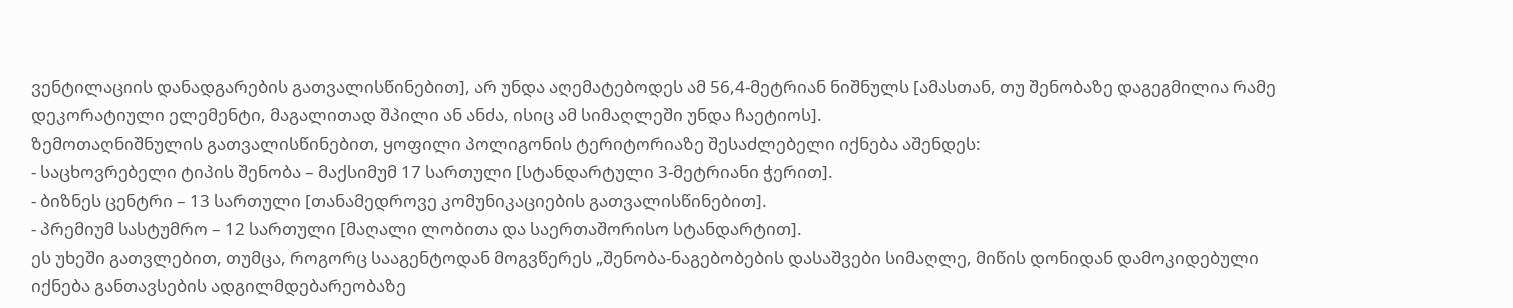ვენტილაციის დანადგარების გათვალისწინებით], არ უნდა აღემატებოდეს ამ 56,4-მეტრიან ნიშნულს [ამასთან, თუ შენობაზე დაგეგმილია რამე დეკორატიული ელემენტი, მაგალითად შპილი ან ანძა, ისიც ამ სიმაღლეში უნდა ჩაეტიოს].
ზემოთაღნიშნულის გათვალისწინებით, ყოფილი პოლიგონის ტერიტორიაზე შესაძლებელი იქნება აშენდეს:
- საცხოვრებელი ტიპის შენობა – მაქსიმუმ 17 სართული [სტანდარტული 3-მეტრიანი ჭერით].
- ბიზნეს ცენტრი – 13 სართული [თანამედროვე კომუნიკაციების გათვალისწინებით].
- პრემიუმ სასტუმრო – 12 სართული [მაღალი ლობითა და საერთაშორისო სტანდარტით].
ეს უხეში გათვლებით, თუმცა, როგორც სააგენტოდან მოგვწერეს „შენობა-ნაგებობების დასაშვები სიმაღლე, მიწის დონიდან დამოკიდებული იქნება განთავსების ადგილმდებარეობაზე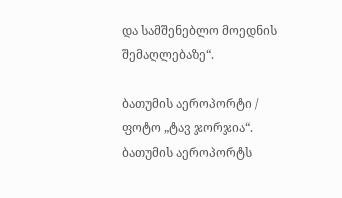და სამშენებლო მოედნის შემაღლებაზე“.

ბათუმის აეროპორტი / ფოტო „ტავ ჯორჯია“. ბათუმის აეროპორტს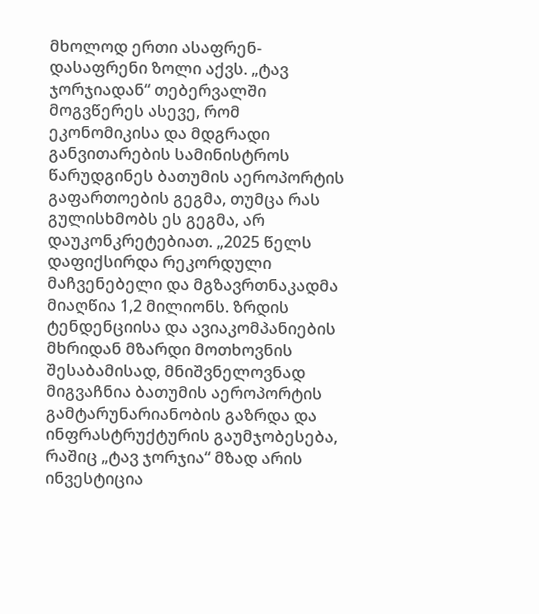მხოლოდ ერთი ასაფრენ-დასაფრენი ზოლი აქვს. „ტავ ჯორჯიადან“ თებერვალში მოგვწერეს ასევე, რომ ეკონომიკისა და მდგრადი განვითარების სამინისტროს წარუდგინეს ბათუმის აეროპორტის გაფართოების გეგმა, თუმცა რას გულისხმობს ეს გეგმა, არ დაუკონკრეტებიათ. „2025 წელს დაფიქსირდა რეკორდული მაჩვენებელი და მგზავრთნაკადმა მიაღწია 1,2 მილიონს. ზრდის ტენდენციისა და ავიაკომპანიების მხრიდან მზარდი მოთხოვნის შესაბამისად, მნიშვნელოვნად მიგვაჩნია ბათუმის აეროპორტის გამტარუნარიანობის გაზრდა და ინფრასტრუქტურის გაუმჯობესება, რაშიც „ტავ ჯორჯია“ მზად არის ინვესტიცია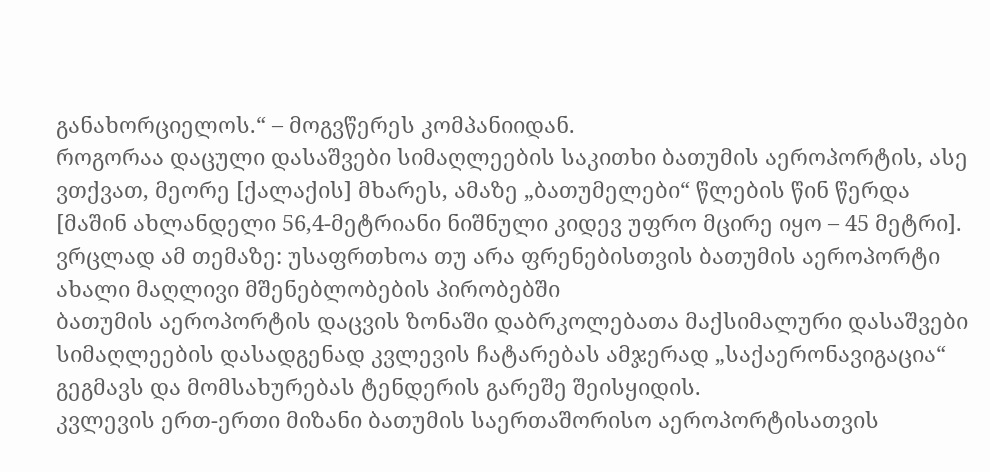განახორციელოს.“ – მოგვწერეს კომპანიიდან.
როგორაა დაცული დასაშვები სიმაღლეების საკითხი ბათუმის აეროპორტის, ასე ვთქვათ, მეორე [ქალაქის] მხარეს, ამაზე „ბათუმელები“ წლების წინ წერდა [მაშინ ახლანდელი 56,4-მეტრიანი ნიშნული კიდევ უფრო მცირე იყო – 45 მეტრი].
ვრცლად ამ თემაზე: უსაფრთხოა თუ არა ფრენებისთვის ბათუმის აეროპორტი ახალი მაღლივი მშენებლობების პირობებში
ბათუმის აეროპორტის დაცვის ზონაში დაბრკოლებათა მაქსიმალური დასაშვები სიმაღლეების დასადგენად კვლევის ჩატარებას ამჯერად „საქაერონავიგაცია“ გეგმავს და მომსახურებას ტენდერის გარეშე შეისყიდის.
კვლევის ერთ-ერთი მიზანი ბათუმის საერთაშორისო აეროპორტისათვის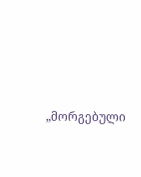„მორგებული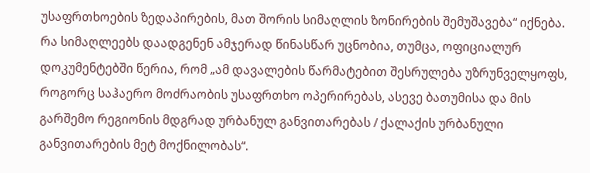უსაფრთხოების ზედაპირების, მათ შორის სიმაღლის ზონირების შემუშავება“ იქნება.
რა სიმაღლეებს დაადგენენ ამჯერად წინასწარ უცნობია, თუმცა, ოფიციალურ დოკუმენტებში წერია, რომ „ამ დავალების წარმატებით შესრულება უზრუნველყოფს, როგორც საჰაერო მოძრაობის უსაფრთხო ოპერირებას, ასევე ბათუმისა და მის გარშემო რეგიონის მდგრად ურბანულ განვითარებას / ქალაქის ურბანული განვითარების მეტ მოქნილობას“.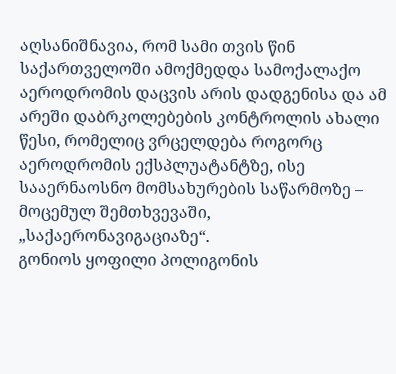აღსანიშნავია, რომ სამი თვის წინ საქართველოში ამოქმედდა სამოქალაქო აეროდრომის დაცვის არის დადგენისა და ამ არეში დაბრკოლებების კონტროლის ახალი წესი, რომელიც ვრცელდება როგორც აეროდრომის ექსპლუატანტზე, ისე სააერნაოსნო მომსახურების საწარმოზე – მოცემულ შემთხვევაში, „საქაერონავიგაციაზე“.
გონიოს ყოფილი პოლიგონის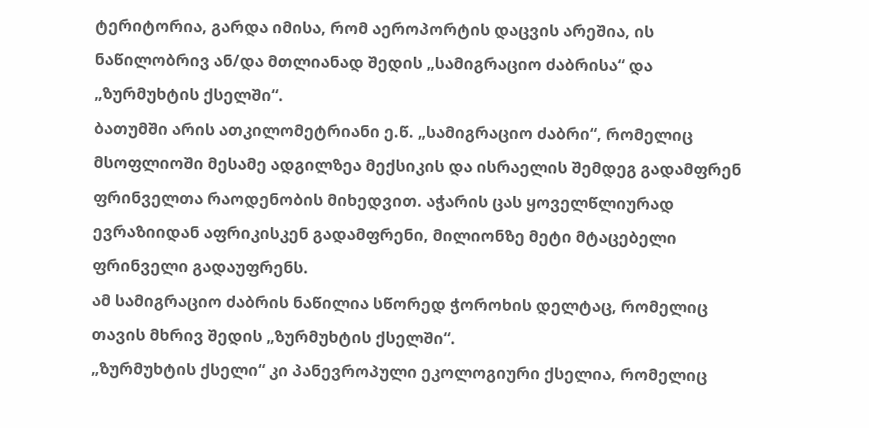ტერიტორია, გარდა იმისა, რომ აეროპორტის დაცვის არეშია, ის ნაწილობრივ ან/და მთლიანად შედის „სამიგრაციო ძაბრისა“ და „ზურმუხტის ქსელში“.
ბათუმში არის ათკილომეტრიანი ე.წ. „სამიგრაციო ძაბრი“, რომელიც მსოფლიოში მესამე ადგილზეა მექსიკის და ისრაელის შემდეგ გადამფრენ ფრინველთა რაოდენობის მიხედვით. აჭარის ცას ყოველწლიურად ევრაზიიდან აფრიკისკენ გადამფრენი, მილიონზე მეტი მტაცებელი ფრინველი გადაუფრენს.
ამ სამიგრაციო ძაბრის ნაწილია სწორედ ჭოროხის დელტაც, რომელიც თავის მხრივ შედის „ზურმუხტის ქსელში“.
„ზურმუხტის ქსელი“ კი პანევროპული ეკოლოგიური ქსელია, რომელიც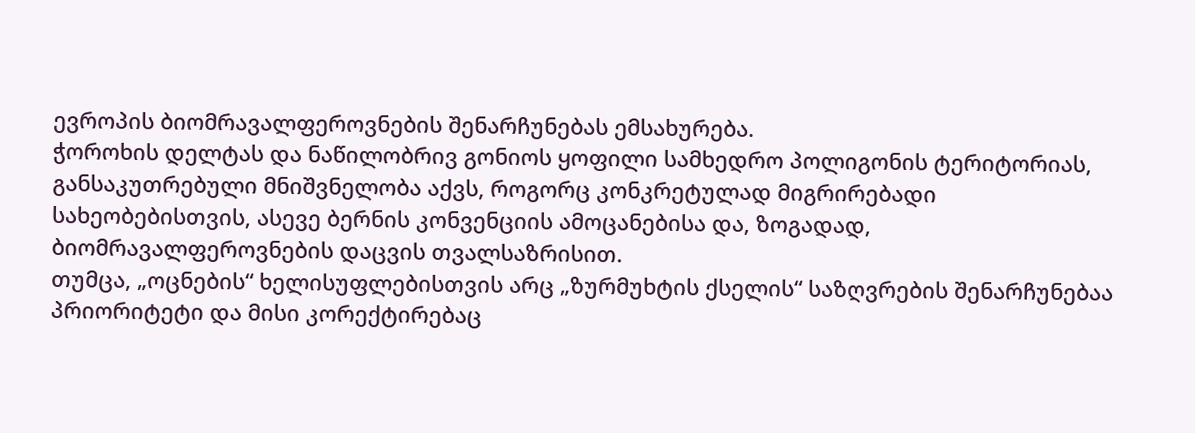ევროპის ბიომრავალფეროვნების შენარჩუნებას ემსახურება.
ჭოროხის დელტას და ნაწილობრივ გონიოს ყოფილი სამხედრო პოლიგონის ტერიტორიას, განსაკუთრებული მნიშვნელობა აქვს, როგორც კონკრეტულად მიგრირებადი სახეობებისთვის, ასევე ბერნის კონვენციის ამოცანებისა და, ზოგადად, ბიომრავალფეროვნების დაცვის თვალსაზრისით.
თუმცა, „ოცნების“ ხელისუფლებისთვის არც „ზურმუხტის ქსელის“ საზღვრების შენარჩუნებაა პრიორიტეტი და მისი კორექტირებაც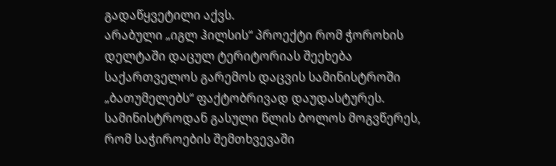გადაწყვეტილი აქვს.
არაბული „იგლ ჰილსის“ პროექტი რომ ჭოროხის დელტაში დაცულ ტერიტორიას შეეხება საქართველოს გარემოს დაცვის სამინისტროში „ბათუმელებს“ ფაქტობრივად დაუდასტურეს.
სამინისტროდან გასული წლის ბოლოს მოგვწერეს, რომ საჭიროების შემთხვევაში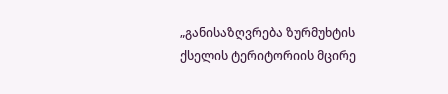„განისაზღვრება ზურმუხტის ქსელის ტერიტორიის მცირე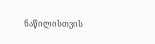ნაწილისთვის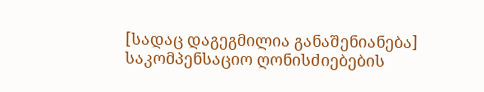[სადაც დაგეგმილია განაშენიანება] საკომპენსაციო ღონისძიებების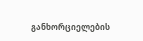განხორციელების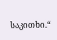საკითხი.“